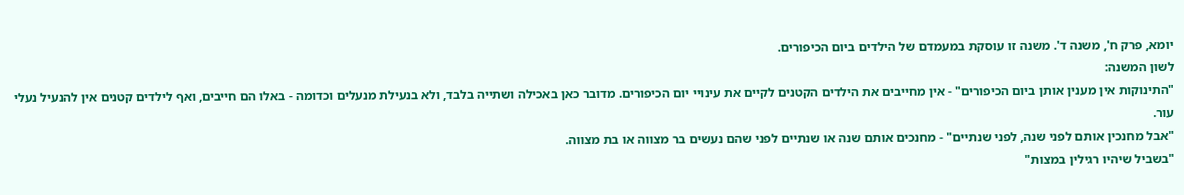יומא, פרק ח', משנה ד'. משנה זו עוסקת במעמדם של הילדים ביום הכיפורים.
לשון המשנה:
"התינוקות אין מענין אותן ביום הכיפורים" - אין מחייבים את הילדים הקטנים לקיים את עינויי יום הכיפורים. מדובר כאן באכילה ושתייה בלבד, ולא בנעילת מנעלים וכדומה - באלו הם חייבים, ואף לילדים קטנים אין להנעיל נעלי עור.
"אבל מחנכין אותם לפני שנה, לפני שנתיים" - מחנכים אותם שנה או שנתיים לפני שהם נעשים בר מצווה או בת מצווה.
"בשביל שיהיו רגילין במצות"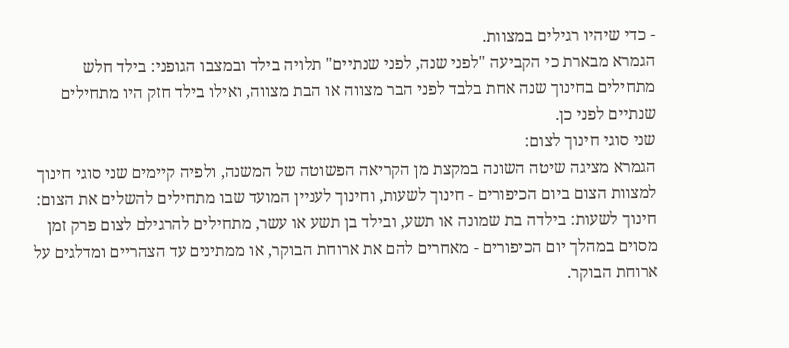- כדי שיהיו רגילים במצוות.
הגמרא מבארת כי הקביעה "לפני שנה, לפני שנתיים" תלויה בילד ובמצבו הגופני: בילד חלש מתחילים בחינוך שנה אחת בלבד לפני הבר מצווה או הבת מצווה, ואילו בילד חזק היו מתחילים שנתיים לפני כן.
שני סוגי חינוך לצום:
הגמרא מציגה שיטה השונה במקצת מן הקריאה הפשוטה של המשנה, ולפיה קיימים שני סוגי חינוך למצוות הצום ביום הכיפורים - חינוך לשעות, וחינוך לעניין המועד שבו מתחילים להשלים את הצום:
חינוך לשעות: בילדה בת שמונה או תשע, ובילד בן תשע או עשר, מתחילים להרגילם לצום פרק זמן מסוים במהלך יום הכיפורים - מאחרים להם את ארוחת הבוקר, או ממתינים עד הצהריים ומדלגים על ארוחת הבוקר.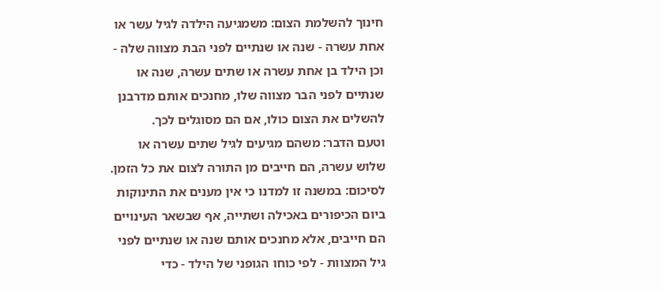חינוך להשלמת הצום: משמגיעה הילדה לגיל עשר או אחת עשרה - שנה או שנתיים לפני הבת מצווה שלה - וכן הילד בן אחת עשרה או שתים עשרה, שנה או שנתיים לפני הבר מצווה שלו, מחנכים אותם מדרבנן להשלים את הצום כולו, אם הם מסוגלים לכך.
וטעם הדבר: משהם מגיעים לגיל שתים עשרה או שלוש עשרה, הם חייבים מן התורה לצום את כל הזמן.
לסיכום: במשנה זו למדנו כי אין מענים את התינוקות ביום הכיפורים באכילה ושתייה, אף שבשאר העינויים הם חייבים, אלא מחנכים אותם שנה או שנתיים לפני גיל המצוות - לפי כוחו הגופני של הילד - כדי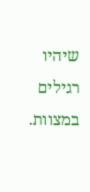שיהיו רגילים במצוות.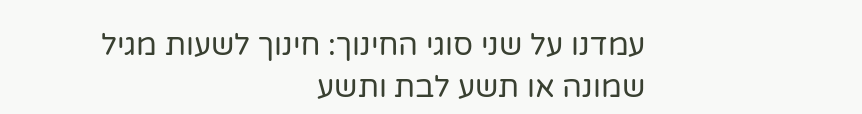עמדנו על שני סוגי החינוך: חינוך לשעות מגיל שמונה או תשע לבת ותשע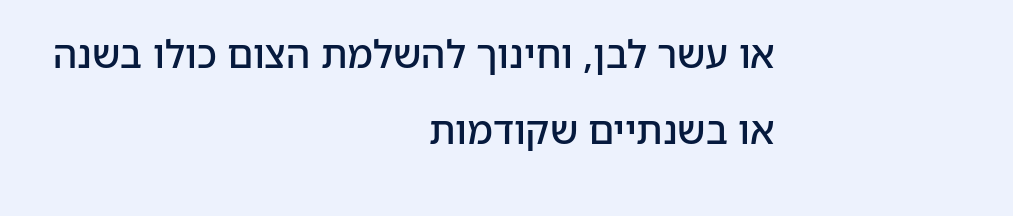או עשר לבן, וחינוך להשלמת הצום כולו בשנה או בשנתיים שקודמות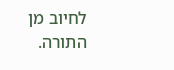לחיוב מן התורה.